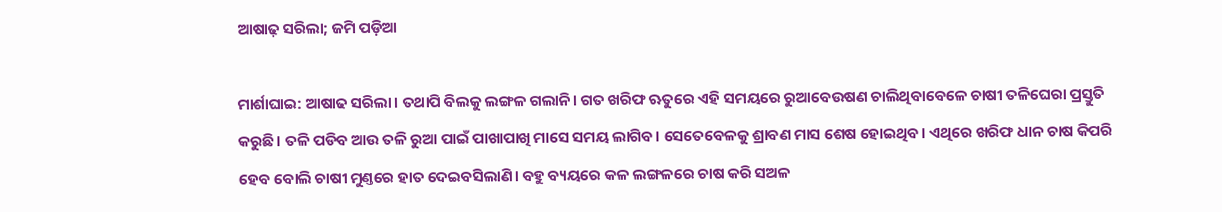ଆଷାଢ଼ ସରିଲା; ଜମି ପଡ଼ିଆ

ମାର୍ଶାଘାଇ: ଆଷାଢ ସରିଲା। ତଥାପି ବିଲକୁ ଲଙ୍ଗଳ ଗଲାନି। ଗତ ଖରିଫ ଋତୁରେ ଏହି ସମୟରେ ରୁଆବେଉଷଣ ଚାଲିଥିବାବେଳେ ଚାଷୀ ତଳିଘେରା ପ୍ରସ୍ତୁତି କରୁଛି। ତଳି ପଡିବ ଆଉ ତଳି ରୁଆ ପାଇଁ ପାଖାପାଖି ମାସେ ସମୟ ଲାଗିବ। ସେତେବେଳକୁ ଶ୍ରାବଣ ମାସ ଶେଷ ହୋଇଥିବ। ଏଥିରେ ଖରିଫ ଧାନ ଚାଷ କିପରି ହେବ ବୋଲି ଚାଷୀ ମୁଣ୍ତରେ ହାତ ଦେଇବସିଲାଣି। ବହୁ ବ୍ୟୟରେ କଳ ଲଙ୍ଗଳରେ ଚାଷ କରି ସଅଳ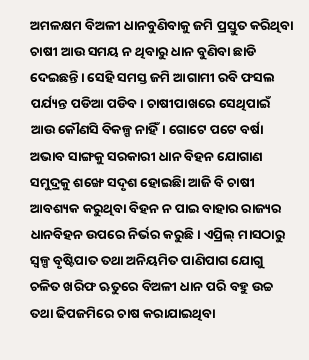ଅମଳକ୍ଷମ ବିଅଳୀ ଧାନବୁଣିବାକୁ ଜମି ପ୍ରସ୍ତୁତ କରିଥିବା ଚାଷୀ ଆଉ ସମୟ ନ ଥିବାରୁ ଧାନ ବୁଣିବା ଛାଡି ଦେଇଛନ୍ତି। ସେହି ସମସ୍ତ ଜମି ଆଗାମୀ ରବି ଫସଲ ପର୍ଯ୍ୟନ୍ତ ପଡିଆ ପଡିବ। ଚାଷୀପାଖରେ ସେଥିପାଇଁ ଆଉ କୌଣସି ବିକଳ୍ପ ନାହିଁ। ଗୋଟେ ପଟେ ବର୍ଷା ଅଭାବ ସାଙ୍ଗକୁ ସରକାରୀ ଧାନ ବିହନ ଯୋଗାଣ ସମୁଦ୍ରକୁ ଶଙ୍ଖେ ସଦୃଶ ହୋଇଛିା ଆଜି ବି ଚାଷୀ ଆବଶ୍ୟକ କରୁଥିବା ବିହନ ନ ପାଇ ବାହାର ରାଜ୍ୟର ଧାନବିହନ ଉପରେ ନିର୍ଭର କରୁଛି। ଏପ୍ରିଲ୍‌ ମାସଠାରୁ ସ୍ବଳ୍ପ ବୃଷ୍ଟିପାତ ତଥା ଅନିୟମିତ ପାଣିପାଗ ଯୋଗୁ ଚଳିତ ଖରିଫ ଋତୁରେ ବିଅଳୀ ଧାନ ପରି ବହୁ ଉଚ୍ଚ ତଥା ଢିପଜମିରେ ଚାଷ କରାଯାଇଥିବା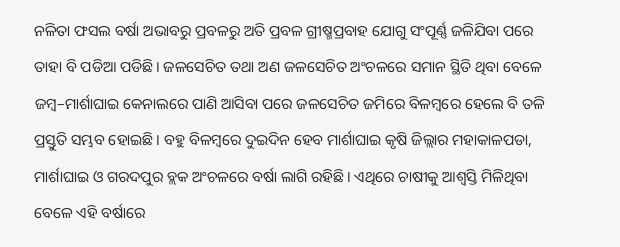ନଳିତା ଫସଲ ବର୍ଷା ଅଭାବରୁ ପ୍ରବଳରୁ ଅତି ପ୍ରବଳ ଗ୍ରୀଷ୍ମପ୍ରବାହ ଯୋଗୁ ସଂପୂର୍ଣ୍ଣ ଜଳିଯିବା ପରେ ତାହା ବି ପଡିଆ ପଡିଛି। ଜଳସେଚିତ ତଥା ଅଣ ଜଳସେଚିତ ଅଂଚଳରେ ସମାନ ସ୍ଥିତି ଥିବା ବେଳେ ଜମ୍ବ–ମାର୍ଶାଘାଇ କେନାଲରେ ପାଣି ଆସିବା ପରେ ଜଳସେଚିତ ଜମିରେ ବିଳମ୍ବରେ ହେଲେ ବି ତଳି ପ୍ରସ୍ତୁତି ସମ୍ଭବ ହୋଇଛି। ବହୁ ବିଳମ୍ବରେ ଦୁଇଦିନ ହେବ ମାର୍ଶାଘାଇ କୃଷି ଜିଲ୍ଲାର ମହାକାଳପଡା, ମାର୍ଶାଘାଇ ଓ ଗରଦପୁର ବ୍ଲକ ଅଂଚଳରେ ବର୍ଷା ଲାଗି ରହିଛି। ଏଥିରେ ଚାଷୀକୁ ଆଶ୍ବସ୍ତି ମିଳିଥିବା ବେଳେ ଏହି ବର୍ଷାରେ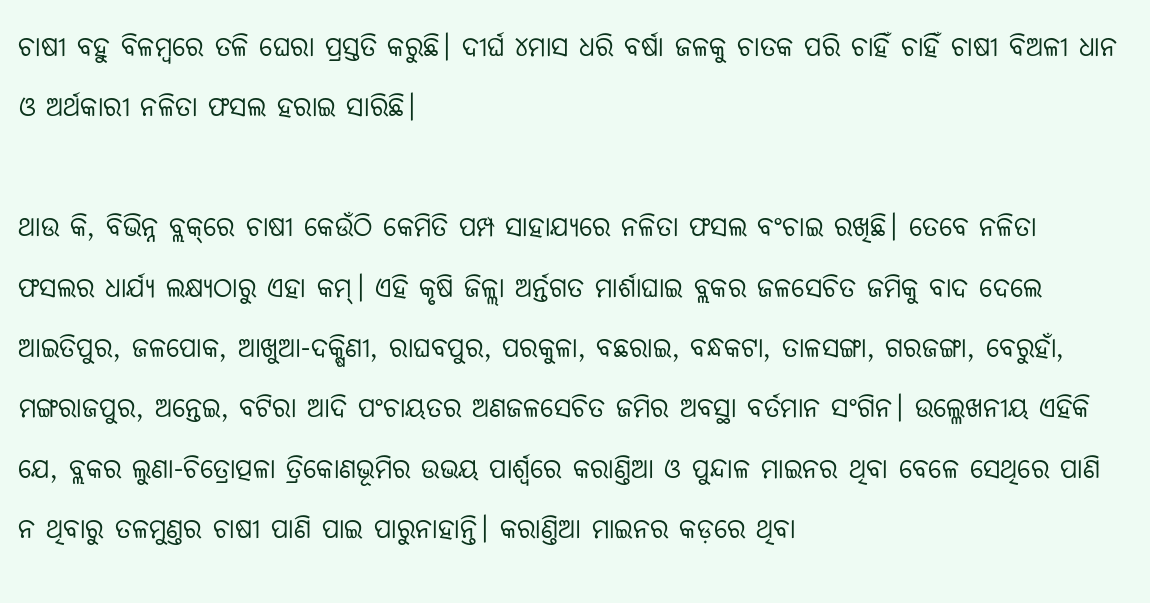ଚାଷୀ ବହୁ ବିଳମ୍ବରେ ତଳି ଘେରା ପ୍ରସ୍ତତି କରୁଛି। ଦୀର୍ଘ ୪ମାସ ଧରି ବର୍ଷା ଜଳକୁ ଚାତକ ପରି ଚାହିଁ ଚାହିଁ ଚାଷୀ ବିଅଳୀ ଧାନ ଓ ଅର୍ଥକାରୀ ନଳିତା ଫସଲ ହରାଇ ସାରିଛି।

ଥାଉ କି, ବିଭିନ୍ନ ବ୍ଲକ୍‌ରେ ଚାଷୀ କେଉଁଠି କେମିତି ପମ୍ପ ସାହାଯ୍ୟରେ ନଳିତା ଫସଲ ବଂଚାଇ ରଖିଛି। ତେବେ ନଳିତା ଫସଲର ଧାର୍ଯ୍ୟ ଲକ୍ଷ୍ୟଠାରୁ ଏହା କମ୍। ଏହି କୃଷି ଜିଳ୍ଲା ଅର୍ନ୍ତଗତ ମାର୍ଶାଘାଇ ବ୍ଲକର ଜଳସେଚିତ ଜମିକୁ ବାଦ ଦେଲେ ଆଇତିପୁର, ଜଳପୋକ, ଆଖୁଆ-ଦକ୍ଷିଣୀ, ରାଘବପୁର, ପରକୁଳା, ବଛରାଇ, ବନ୍ଧକଟା, ତାଳସଙ୍ଗା, ଗରଜଙ୍ଗା, ବେରୁହାଁ, ମଙ୍ଗରାଜପୁର, ଅନ୍ତେଇ, ବଟିରା ଆଦି ପଂଚାୟତର ଅଣଜଳସେଚିତ ଜମିର ଅବସ୍ଥା ବର୍ତମାନ ସଂଗିନ। ଉଲ୍ଳେଖନୀୟ ଏହିକି ଯେ, ବ୍ଲକର ଲୁଣା-ଚିତ୍ରୋତ୍ପଳା ତ୍ରିକୋଣଭୂମିର ଉଭୟ ପାର୍ଶ୍ବରେ କରାଣ୍ତିଆ ଓ ପୁନ୍ଦାଳ ମାଇନର ଥିବା ବେଳେ ସେଥିରେ ପାଣି ନ ଥିବାରୁ ତଳମୁଣ୍ତର ଚାଷୀ ପାଣି ପାଇ ପାରୁନାହାନ୍ତି। କରାଣ୍ତିଆ ମାଇନର କଡ଼ରେ ଥିବା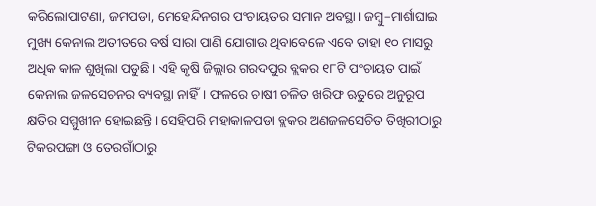କରିଲୋପାଟଣା, ଜମପଡା, ମେହେନ୍ଦିନଗର ପଂଚାୟତର ସମାନ ଅବସ୍ଥା। ଜମ୍ବୁ–ମାର୍ଶାଘାଇ ମୁଖ୍ୟ କେନାଲ ଅତୀତରେ ବର୍ଷ ସାରା ପାଣି ଯୋଗାଉ ଥିବାବେଳେ ଏବେ ତାହା ୧୦ ମାସରୁ ଅଧିକ କାଳ ଶୁଖିଲା ପଡୁଛି। ଏହି କୃଷି ଜିଲ୍ଲାର ଗରଦପୁର ବ୍ଲକର ୧୮ଟି ପଂଚାୟତ ପାଇଁ କେନାଲ ଜଳସେଚନର ବ୍ୟବସ୍ଥା ନାହିଁ। ଫଳରେ ଚାଷୀ ଚଳିତ ଖରିଫ ଋତୁରେ ଅନୁରୂପ କ୍ଷତିର ସମ୍ମୁଖୀନ ହୋଇଛନ୍ତି। ସେହିପରି ମହାକାଳପଡା ବ୍ଲକର ଅଣଜଳସେଚିତ ତିଖିରୀଠାରୁ ଟିକରପଙ୍ଗା ଓ ତେରଗାଁଠାରୁ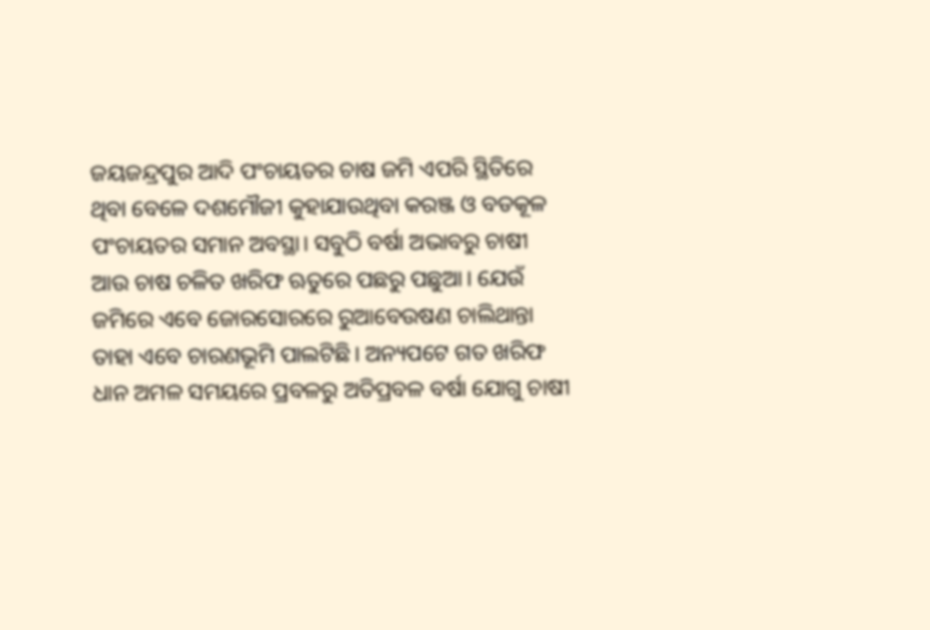ଜୟଜନ୍ଦ୍ରପୁର ଆଦି ପଂଚାୟତର ଚାଷ ଜମି ଏପରି ସ୍ଥିତିରେ ଥିବା ବେଳେ ଦଶମୌଜୀ କୁହାଯାଉଥିବା କରଞ୍ଜ ଓ ବଡକୂଳ ପଂଚାୟତର ସମାନ ଅବସ୍ଥା। ସବୁଠି ବର୍ଷା ଅଭାବରୁ ଚାଷୀ ଆଉ ଚାଷ ଚଳିତ ଖରିଫ ଋତୁରେ ପଛରୁ ପଛୁଆ। ଯେଉଁ ଜମିରେ ଏବେ ଜୋରସୋରରେ ରୁଆବେଉଷଣ ଚାଲିଥାନ୍ତା ତାହା ଏବେ ଚାରଣଭୂମି ପାଲଟିଛି। ଅନ୍ୟପଟେ ଗତ ଖରିଫ ଧାନ ଅମଳ ସମୟରେ ପ୍ରବଳରୁ ଅତିପ୍ରବଳ ବର୍ଷା ଯୋଗୁ ଚାଷୀ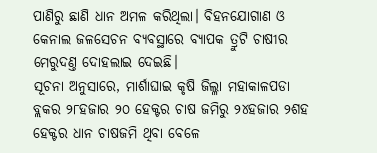ପାଣିରୁ ଛାଣି ଧାନ ଅମଳ କରିଥିଲା। ବିହନଯୋଗାଣ ଓ କେନାଲ ଜଳସେଚନ ବ୍ୟବସ୍ଥାରେ ବ୍ୟାପକ ତ୍ରୁଟି ଚାଷୀର ମେରୁଦଣ୍ତ ଦୋହଲାଇ ଦେଇଛି।
ସୂଚନା ଅନୁସାରେ, ମାର୍ଶାଘାଇ କୃଷି ଜିଲ୍ଳା ମହାକାଳପଡା ବ୍ଲକର ୨୮ହଜାର ୨୦ ହେକ୍ଟର ଚାଷ ଜମିରୁ ୨୪ହଜାର ୨ଶହ ହେକ୍ଟର ଧାନ ଚାଷଜମି ଥିବା ବେଳେ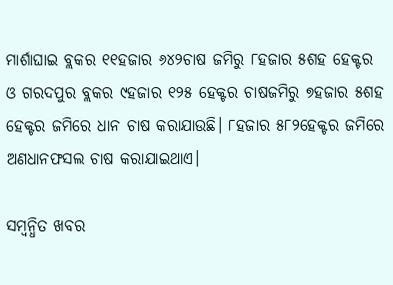ମାର୍ଶାଘାଇ ବ୍ଲକର ୧୧ହଜାର ୬୪୨ଚାଷ ଜମିରୁ ୮ହଜାର ୫ଶହ ହେକ୍ଟର ଓ ଗରଦପୁର ବ୍ଲକର ୯ହଜାର ୧୨୫ ହେକ୍ଟର ଚାଷଜମିରୁ ୭ହଜାର ୫ଶହ ହେକ୍ଟର ଜମିରେ ଧାନ ଚାଷ କରାଯାଉଛି। ୮ହଜାର ୫୮୨ହେକ୍ଟର ଜମିରେ ଅଣଧାନଫସଲ ଚାଷ କରାଯାଇଥାଏ।

ସମ୍ବନ୍ଧିତ ଖବର